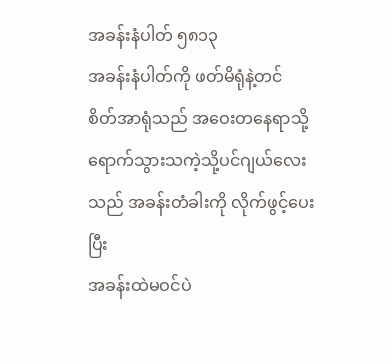အခန်းနံပါတ် ၅၈၁၃
အခန်းနံပါတ်ကို ဖတ်မိရုံနဲ့တင်
စိတ်အာရုံသည် အဝေးတနေရာသို့ရောက်သွားသကဲ့သို့ပင်ဂျယ်လေးသည် အခန်းတံခါးကို လိုက်ဖွင့်ပေးပြီး
အခန်းထဲမဝင်ပဲ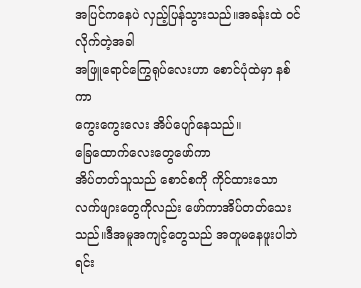အပြင်ကနေပဲ လှည့်ပြန်သွားသည်။အခန်းထဲ ဝင်လိုက်တဲ့အခါ
အဖြူရောင်ကြွေရုပ်လေးဟာ စောင်ပုံထဲမှာ နစ်ကာ
ကွေးကွေးလေး အိပ်ပျော်နေသည်။
ခြေထောက်လေးတွေဖော်ကာ
အိပ်တတ်သူသည် စောင်စကို ကိုင်ထားသော
လက်ဖျားတွေကိုလည်း ဖော်ကာအိပ်တတ်သေးသည်။ဒီအမူအကျင့်တွေသည် အတူမနေဖူးပါဘဲ ရင်း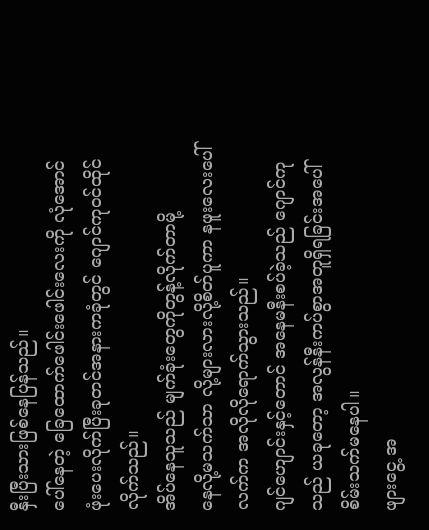နှီးပြီးသားဖြစ်နေပြန်သည်။
ပေါ်နေတဲ့ ခြေထောက်ဖေါင်းဖေါင်းလေးကို လုံအောင်ဖုံးပေးလိုက်ပြီးခုတင်အနားကခုံတွင် ဂျောင်ကုဝင်ထိုင်လိုက်သည်။
အိပ်နေသူသည် မျက်ခုံးတွေကိုတွန့်လိုက်တာမို့
နေလို့မသက်သာ လို့များလားလို့စိတ်ပူကာ နဖူးလေးပေါ် လက်က အလိုလိုရောက်သွားသည်။
ဂျင်ဟျောင်းနှင့်တောင် အနေမနီးစပ်ခဲ့သည် ဂျောင်ကုသည် ယခုတော့ အလွန်နီးကပ်စွာအတူရှိရခြင်းအပေါ် စိမ်းသက်မနေပါ။
ဖျားငွေ့ အ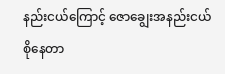နည်းငယ်ကြောင့် ဇောချွေးအနည်းငယ်စိုနေတာ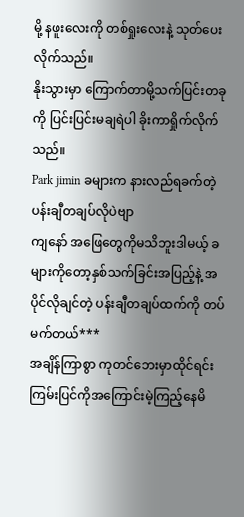မို့ နဖူးလေးကို တစ်ရှုးလေးနဲ့ သုတ်ပေးလိုက်သည်။
နိုးသွားမှာ ကြောက်တာမို့သက်ပြင်းတခုကို ပြင်းပြင်းမချရဲပါ ခိုးကာရှိုက်လိုက်သည်။
Park jimin ခများက နားလည်ရခက်တဲ့ပန်းချီတချပ်လိုပဲဗျာ
ကျနော် အဖြေတွေကိုမသိဘူးဒါမယ့် ခများကိုတော့နှစ်သက်ခြင်းအပြည့်နဲ့ အပိုင်လိုချင်တဲ့ ပန်းချီတချပ်ထက်ကို တပ်မက်တယ်***
အချိန်ကြာစွာ ကုတင်ဘေးမှာထိုင်ရင်း ကြမ်းပြင်ကိုအကြောင်းမဲ့ကြည့်နေမိ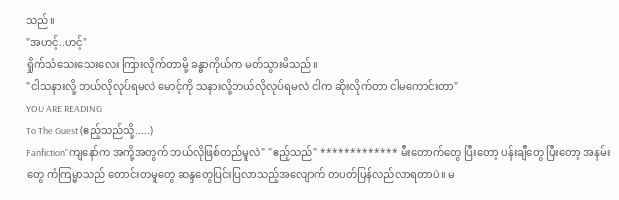သည်။
"အဟင့်..ဟင့်"
ရှိုက်သံသေးသေးလေး ကြားလိုက်တာမို့ ခန္ဓာကိုယ်က မတ်သွားမိသည်။
"ငါသနားလို့ ဘယ်လိုလုပ်ရမလဲ မောင့်ကို သနားလို့ဘယ်လိုလုပ်ရမလဲ ငါက ဆိုးလိုက်တာ ငါမကောင်းတာ"
YOU ARE READING
To The Guest (ဧည့်သည်သို့.....)
Fanfiction"ကျနော်က အကို့အတွက် ဘယ်လိုဖြစ်တည်မူလဲ" "ဧည့်သည်" ************* မီးတောက်တွေ ပြီးတော့ ပန်းချီတွေ ပြီးတော့ အနမ်းတွေ ကံကြမ္မာသည် တောင်းတမူတွေ ဆန္ဒတွေပြင်းပြလာသည့်အလျောက် တပတ်ပြန်လည်လာရတာပဲ။ မ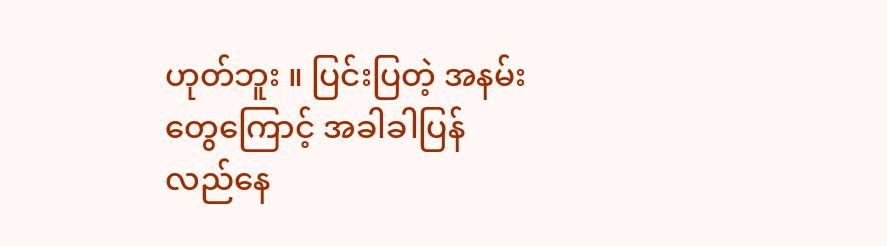ဟုတ်ဘူး ။ ပြင်းပြတဲ့ အနမ်းတွေကြောင့် အခါခါပြန်လည်နေ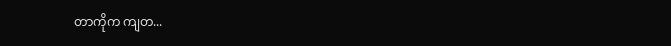တာကိုက ကျတ...